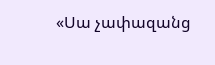«Սա չափազանց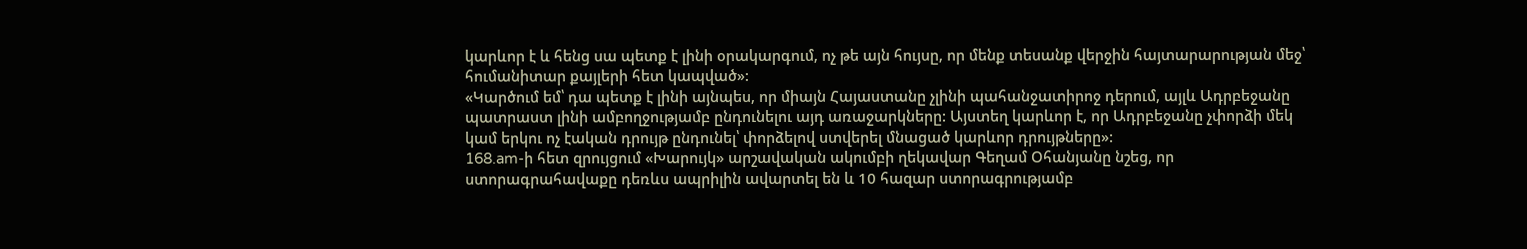կարևոր է և հենց սա պետք է լինի օրակարգում, ոչ թե այն հույսը, որ մենք տեսանք վերջին հայտարարության մեջ՝ հումանիտար քայլերի հետ կապված»:
«Կարծում եմ՝ դա պետք է լինի այնպես, որ միայն Հայաստանը չլինի պահանջատիրոջ դերում, այլև Ադրբեջանը պատրաստ լինի ամբողջությամբ ընդունելու այդ առաջարկները: Այստեղ կարևոր է, որ Ադրբեջանը չփորձի մեկ կամ երկու ոչ էական դրույթ ընդունել՝ փորձելով ստվերել մնացած կարևոր դրույթները»:
168.am-ի հետ զրույցում «Խարույկ» արշավական ակումբի ղեկավար Գեղամ Օհանյանը նշեց, որ ստորագրահավաքը դեռևս ապրիլին ավարտել են և 10 հազար ստորագրությամբ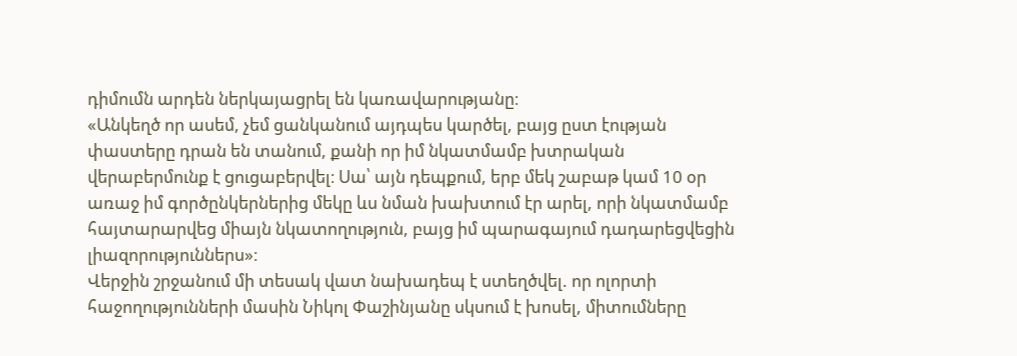դիմումն արդեն ներկայացրել են կառավարությանը։
«Անկեղծ որ ասեմ, չեմ ցանկանում այդպես կարծել, բայց ըստ էության փաստերը դրան են տանում, քանի որ իմ նկատմամբ խտրական վերաբերմունք է ցուցաբերվել։ Սա՝ այն դեպքում, երբ մեկ շաբաթ կամ 10 օր առաջ իմ գործընկերներից մեկը ևս նման խախտում էր արել, որի նկատմամբ հայտարարվեց միայն նկատողություն, բայց իմ պարագայում դադարեցվեցին լիազորություններս»։
Վերջին շրջանում մի տեսակ վատ նախադեպ է ստեղծվել. որ ոլորտի հաջողությունների մասին Նիկոլ Փաշինյանը սկսում է խոսել, միտումները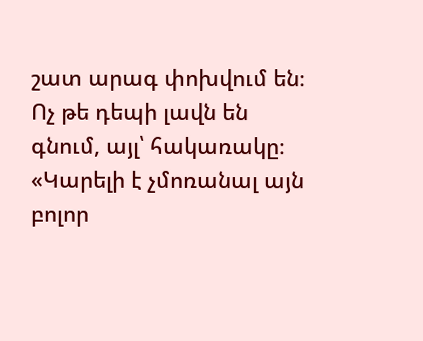շատ արագ փոխվում են։ Ոչ թե դեպի լավն են գնում, այլ՝ հակառակը։
«Կարելի է չմոռանալ այն բոլոր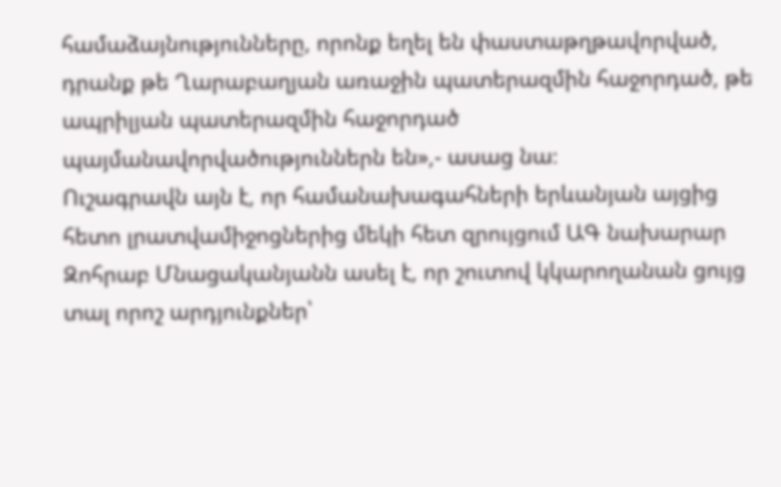համաձայնությունները, որոնք եղել են փաստաթղթավորված, դրանք թե Ղարաբաղյան առաջին պատերազմին հաջորդած, թե ապրիլյան պատերազմին հաջորդած պայմանավորվածություններն են»,- ասաց նա։
Ուշագրավն այն է, որ համանախագահների երևանյան այցից հետո լրատվամիջոցներից մեկի հետ զրույցում ԱԳ նախարար Զոհրաբ Մնացականյանն ասել է, որ շուտով կկարողանան ցույց տալ որոշ արդյունքներ՝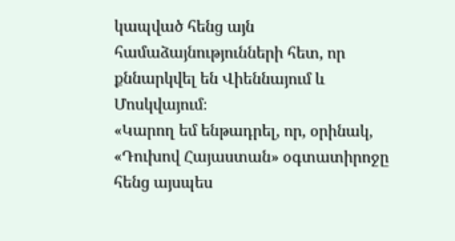կապված հենց այն համաձայնությունների հետ, որ քննարկվել են Վիեննայում և Մոսկվայում։
«Կարող եմ ենթադրել, որ, օրինակ, «Դուխով Հայաստան» օգտատիրոջը հենց այսպես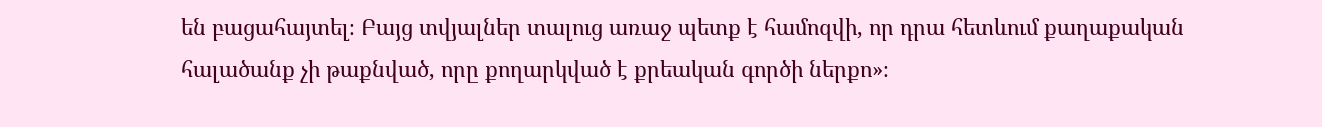են բացահայտել։ Բայց տվյալներ տալուց առաջ պետք է համոզվի, որ դրա հետևում քաղաքական հալածանք չի թաքնված, որը քողարկված է քրեական գործի ներքո»։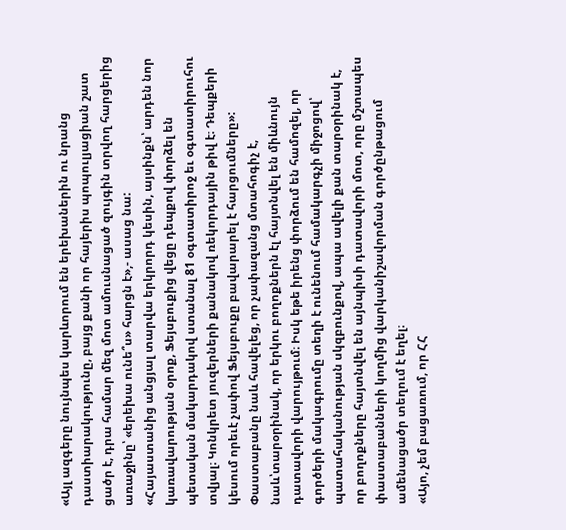«Այլ ազգերը նույնպես կարևորում են երեխաներին ու նրանց դաստիարակությունը, բայց քանի որ հայերիս պոպուլյացիան շատ ցածր է, դրա համար մեզ մոտ ամուսնացած զույգին տրվող հարցերից առաջինը՝ «երեխա ունե՞ս» հարցն է»,- ասաց նա:
«Հայաստանից անցյալ տարվա երկրորդ կեսին, այսինքն՝ արդեն նոր կառավարության օրոք, Ֆեյսբուքից վեցը դեպքով փորձել են պետական մակարդակով ստանալ 81 օգտատիրոջ եւ օգտատիրուհու տվյալ։ Կոնկրետ յուզերների քանակով ռեկորդային թիվ է։ Դեպքերի կեսում որեւէ չափով Ֆեյսբուքը բավարարել է հարցումները»:
Փաստաբանը նաև հավելեց, որ չափազանց մտահոգիչ է, նաև՝տարօրինակ, որ երկու բողոքներն էլ հայտնվել են միևնույն դատավորի վարույթում։ Իսկ եթե իրենց փորձում են համոզել, որ գործերի մակագրումը տեղի է ունենում համակարգչի միջոցով՝ պատահականության սկզբունքով, ապա ավելի քան տարօրինակ է, որ բողոքները հայտնվել են այնպիսի դատավորի մոտ, որը մշտապես փաստաբանների կողմից վարկանիշավորման գործընթացում ամենացածր տեղում է եղել։
«Այո, չեմ բացառում, որ ՀՀ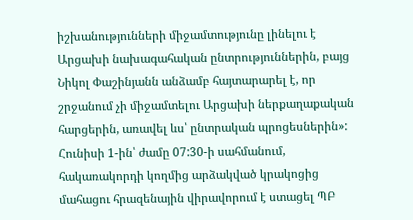իշխանությունների միջամտությունը լինելու է Արցախի նախագահական ընտրություններին, բայց Նիկոլ Փաշինյանն անձամբ հայտարարել է, որ շրջանում չի միջամտելու Արցախի ներքաղաքական հարցերին, առավել ևս՝ ընտրական պրոցեսներին»:
Հունիսի 1-ին՝ ժամը 07:30-ի սահմանում, հակառակորդի կողմից արձակված կրակոցից մահացու հրազենային վիրավորում է ստացել ՊԲ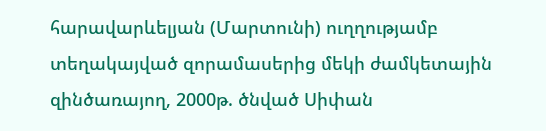հարավարևելյան (Մարտունի) ուղղությամբ տեղակայված զորամասերից մեկի ժամկետային զինծառայող, 2000թ. ծնված Սիփան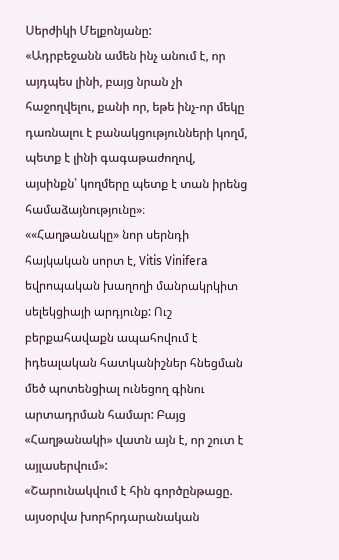Սերժիկի Մելքոնյանը:
«Ադրբեջանն ամեն ինչ անում է, որ այդպես լինի, բայց նրան չի հաջողվելու, քանի որ, եթե ինչ-որ մեկը դառնալու է բանակցությունների կողմ, պետք է լինի գագաթաժողով, այսինքն՝ կողմերը պետք է տան իրենց համաձայնությունը»։
««Հաղթանակը» նոր սերնդի հայկական սորտ է, Vitis Vinifera եվրոպական խաղողի մանրակրկիտ սելեկցիայի արդյունք: Ուշ բերքահավաքն ապահովում է իդեալական հատկանիշներ հնեցման մեծ պոտենցիալ ունեցող գինու արտադրման համար: Բայց «Հաղթանակի» վատն այն է, որ շուտ է այլասերվում»:
«Շարունակվում է հին գործընթացը. այսօրվա խորհրդարանական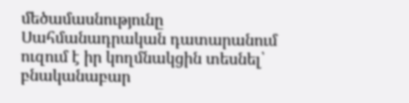մեծամասնությունը Սահմանադրական դատարանում ուզում է իր կողմնակցին տեսնել՝ բնականաբար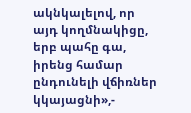ակնկալելով, որ այդ կողմնակիցը, երբ պահը գա, իրենց համար ընդունելի վճիռներ կկայացնի»,-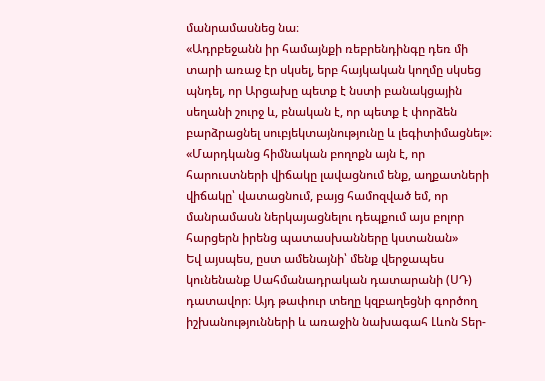մանրամասնեց նա։
«Ադրբեջանն իր համայնքի ռեբրենդինգը դեռ մի տարի առաջ էր սկսել, երբ հայկական կողմը սկսեց պնդել, որ Արցախը պետք է նստի բանակցային սեղանի շուրջ և, բնական է, որ պետք է փորձեն բարձրացնել սուբյեկտայնությունը և լեգիտիմացնել»։
«Մարդկանց հիմնական բողոքն այն է, որ հարուստների վիճակը լավացնում ենք, աղքատների վիճակը՝ վատացնում, բայց համոզված եմ, որ մանրամասն ներկայացնելու դեպքում այս բոլոր հարցերն իրենց պատասխանները կստանան»
Եվ այսպես, ըստ ամենայնի՝ մենք վերջապես կունենանք Սահմանադրական դատարանի (ՍԴ) դատավոր։ Այդ թափուր տեղը կզբաղեցնի գործող իշխանությունների և առաջին նախագահ Լևոն Տեր-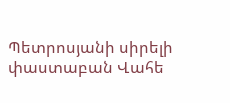Պետրոսյանի սիրելի փաստաբան Վահե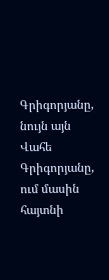Գրիգորյանը, նույն այն Վահե Գրիգորյանը, ում մասին հայտնի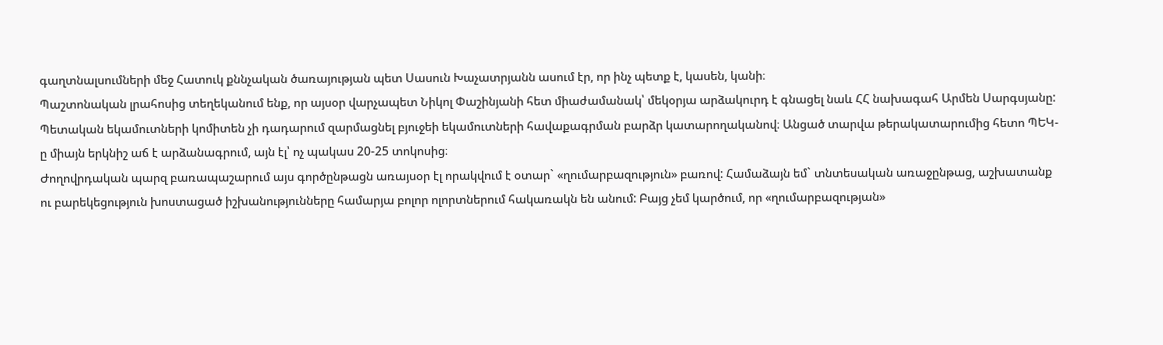գաղտնալսումների մեջ Հատուկ քննչական ծառայության պետ Սասուն Խաչատրյանն ասում էր, որ ինչ պետք է, կասեն, կանի։
Պաշտոնական լրահոսից տեղեկանում ենք, որ այսօր վարչապետ Նիկոլ Փաշինյանի հետ միաժամանակ՝ մեկօրյա արձակուրդ է գնացել նաև ՀՀ նախագահ Արմեն Սարգսյանը:
Պետական եկամուտների կոմիտեն չի դադարում զարմացնել բյուջեի եկամուտների հավաքագրման բարձր կատարողականով։ Անցած տարվա թերակատարումից հետո ՊԵԿ-ը միայն երկնիշ աճ է արձանագրում, այն էլ՝ ոչ պակաս 20-25 տոկոսից։
Ժողովրդական պարզ բառապաշարում այս գործընթացն առայսօր էլ որակվում է օտար` «ղումարբազություն» բառով: Համաձայն եմ` տնտեսական առաջընթաց, աշխատանք ու բարեկեցություն խոստացած իշխանությունները համարյա բոլոր ոլորտներում հակառակն են անում: Բայց չեմ կարծում, որ «ղումարբազության»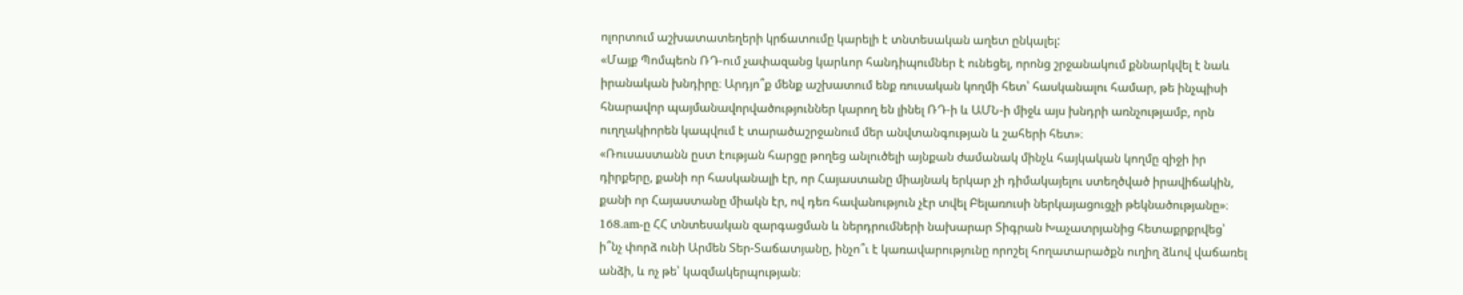ոլորտում աշխատատեղերի կրճատումը կարելի է տնտեսական աղետ ընկալել:
«Մայք Պոմպեոն ՌԴ-ում չափազանց կարևոր հանդիպումներ է ունեցել, որոնց շրջանակում քննարկվել է նաև իրանական խնդիրը։ Արդյո՞ք մենք աշխատում ենք ռուսական կողմի հետ՝ հասկանալու համար, թե ինչպիսի հնարավոր պայմանավորվածություններ կարող են լինել ՌԴ-ի և ԱՄՆ-ի միջև այս խնդրի առնչությամբ, որն ուղղակիորեն կապվում է տարածաշրջանում մեր անվտանգության և շահերի հետ»։
«Ռուսաստանն ըստ էության հարցը թողեց անլուծելի այնքան ժամանակ մինչև հայկական կողմը զիջի իր դիրքերը, քանի որ հասկանալի էր, որ Հայաստանը միայնակ երկար չի դիմակայելու ստեղծված իրավիճակին, քանի որ Հայաստանը միակն էր, ով դեռ հավանություն չէր տվել Բելառուսի ներկայացուցչի թեկնածությանը»։
168.am-ը ՀՀ տնտեսական զարգացման և ներդրումների նախարար Տիգրան Խաչատրյանից հետաքրքրվեց՝ ի՞նչ փորձ ունի Արմեն Տեր-Տաճատյանը, ինչո՞ւ է կառավարությունը որոշել հողատարածքն ուղիղ ձևով վաճառել անձի, և ոչ թե՝ կազմակերպության։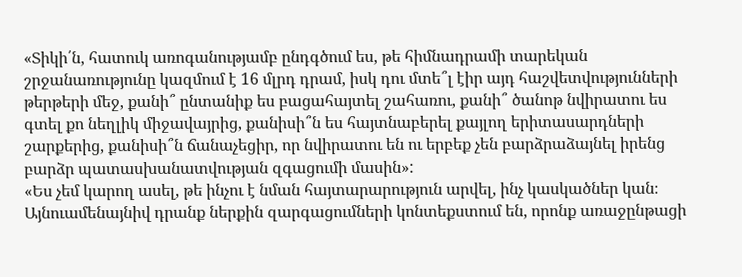«Տիկի՛ն, հատուկ առոգանությամբ ընդգծում ես, թե հիմնադրամի տարեկան շրջանառությունը կազմում է 16 մլրդ դրամ, իսկ դու մտե՞լ էիր այդ հաշվետվությունների թերթերի մեջ, քանի՞ ընտանիք ես բացահայտել շահառու, քանի՞ ծանոթ նվիրատու ես գտել քո նեղլիկ միջավայրից, քանիսի՞ն ես հայտնաբերել քայլող երիտասարդների շարքերից, քանիսի՞ն ճանաչեցիր, որ նվիրատու են ու երբեք չեն բարձրաձայնել իրենց բարձր պատասխանատվության զգացումի մասին»:
«Ես չեմ կարող ասել, թե ինչու է նման հայտարարություն արվել, ինչ կասկածներ կան։ Այնուամենայնիվ դրանք ներքին զարգացումների կոնտեքստում են, որոնք առաջընթացի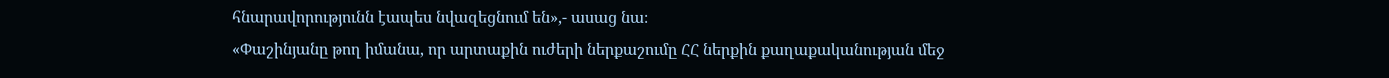հնարավորությունն էապես նվազեցնում են»,- ասաց նա։
«Փաշինյանը թող իմանա, որ արտաքին ուժերի ներքաշումը ՀՀ ներքին քաղաքականության մեջ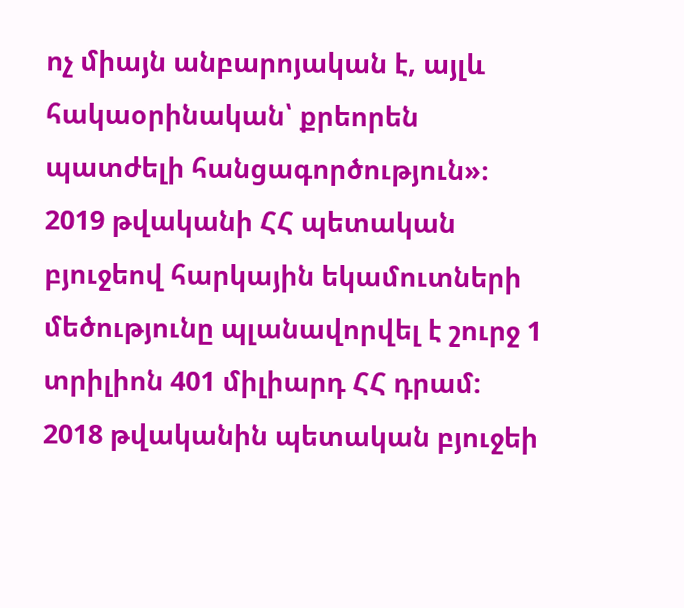ոչ միայն անբարոյական է, այլև հակաօրինական՝ քրեորեն պատժելի հանցագործություն»։
2019 թվականի ՀՀ պետական բյուջեով հարկային եկամուտների մեծությունը պլանավորվել է շուրջ 1 տրիլիոն 401 միլիարդ ՀՀ դրամ: 2018 թվականին պետական բյուջեի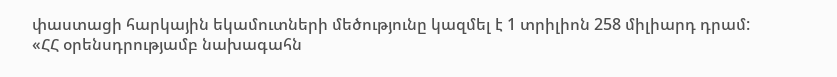փաստացի հարկային եկամուտների մեծությունը կազմել է 1 տրիլիոն 258 միլիարդ դրամ:
«ՀՀ օրենսդրությամբ նախագահն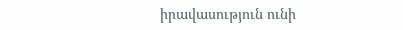իրավասություն ունի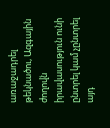առաջադրել թեկնածու, Ազգային ժողովն իրավասություն ունի ընտրել կամ չընտրել այդ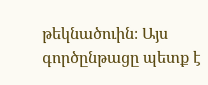թեկնածուին։ Այս գործընթացը պետք է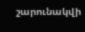շարունակվի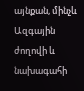այնքան, մինչև Ազգային ժողովի և նախագահի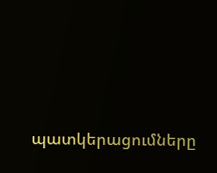պատկերացումները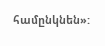համընկնեն»: